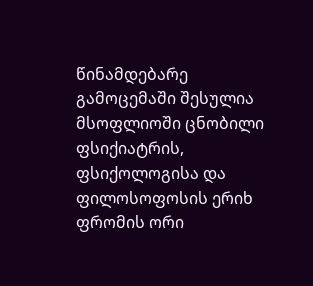წინამდებარე გამოცემაში შესულია მსოფლიოში ცნობილი ფსიქიატრის, ფსიქოლოგისა და ფილოსოფოსის ერიხ ფრომის ორი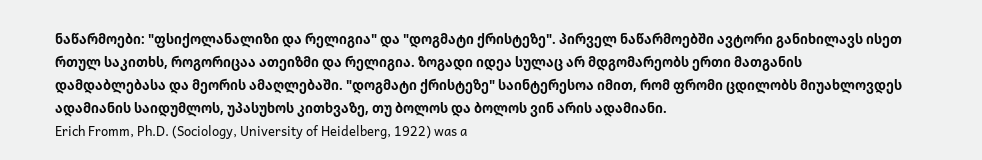ნაწარმოები: "ფსიქოლანალიზი და რელიგია" და "დოგმატი ქრისტეზე". პირველ ნაწარმოებში ავტორი განიხილავს ისეთ რთულ საკითხს, როგორიცაა ათეიზმი და რელიგია. ზოგადი იდეა სულაც არ მდგომარეობს ერთი მათგანის დამდაბლებასა და მეორის ამაღლებაში. "დოგმატი ქრისტეზე" საინტერესოა იმით, რომ ფრომი ცდილობს მიუახლოვდეს ადამიანის საიდუმლოს, უპასუხოს კითხვაზე, თუ ბოლოს და ბოლოს ვინ არის ადამიანი.
Erich Fromm, Ph.D. (Sociology, University of Heidelberg, 1922) was a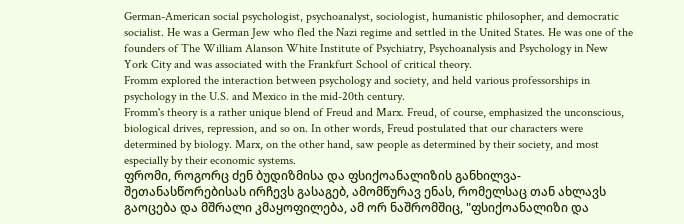German-American social psychologist, psychoanalyst, sociologist, humanistic philosopher, and democratic socialist. He was a German Jew who fled the Nazi regime and settled in the United States. He was one of the founders of The William Alanson White Institute of Psychiatry, Psychoanalysis and Psychology in New York City and was associated with the Frankfurt School of critical theory.
Fromm explored the interaction between psychology and society, and held various professorships in psychology in the U.S. and Mexico in the mid-20th century.
Fromm's theory is a rather unique blend of Freud and Marx. Freud, of course, emphasized the unconscious, biological drives, repression, and so on. In other words, Freud postulated that our characters were determined by biology. Marx, on the other hand, saw people as determined by their society, and most especially by their economic systems.
ფრომი, როგორც ძენ ბუდიზმისა და ფსიქოანალიზის განხილვა-შეთანასწორებისას ირჩევს გასაგებ, ამომწურავ ენას, რომელსაც თან ახლავს გაოცება და მშრალი კმაყოფილება, ამ ორ ნაშრომშიც, "ფსიქოანალიზი და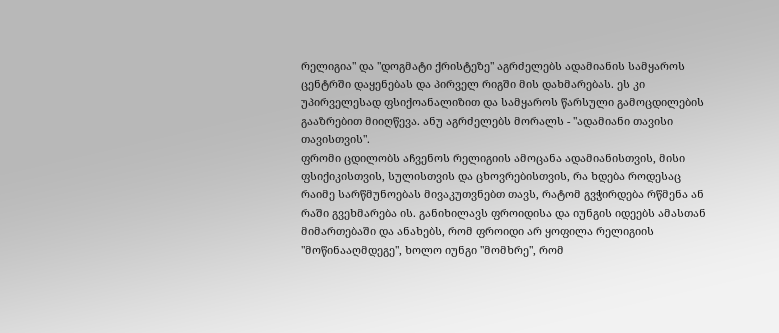რელიგია" და "დოგმატი ქრისტეზე" აგრძელებს ადამიანის სამყაროს ცენტრში დაყენებას და პირველ რიგში მის დახმარებას. ეს კი უპირველესად ფსიქოანალიზით და სამყაროს წარსული გამოცდილების გააზრებით მიიღწევა. ანუ აგრძელებს მორალს - "ადამიანი თავისი თავისთვის".
ფრომი ცდილობს აჩვენოს რელიგიის ამოცანა ადამიანისთვის, მისი ფსიქიკისთვის, სულისთვის და ცხოვრებისთვის, რა ხდება როდესაც რაიმე სარწმუნოებას მივაკუთვნებთ თავს, რატომ გვჭირდება რწმენა ან რაში გვეხმარება ის. განიხილავს ფროიდისა და იუნგის იდეებს ამასთან მიმართებაში და ანახებს, რომ ფროიდი არ ყოფილა რელიგიის "მოწინააღმდეგე", ხოლო იუნგი "მომხრე", რომ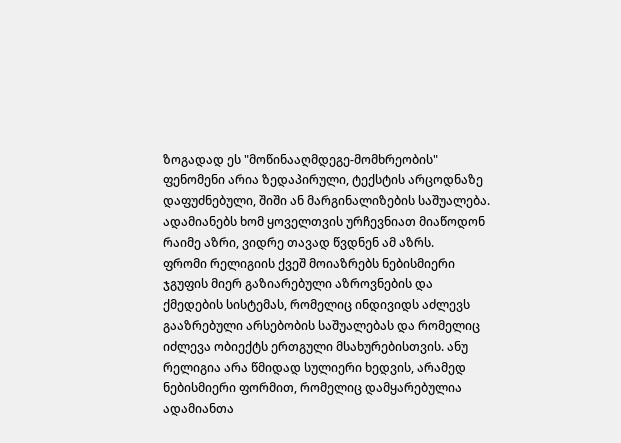ზოგადად ეს "მოწინააღმდეგე-მომხრეობის" ფენომენი არია ზედაპირული, ტექსტის არცოდნაზე დაფუძნებული, შიში ან მარგინალიზების საშუალება. ადამიანებს ხომ ყოველთვის ურჩევნიათ მიაწოდონ რაიმე აზრი, ვიდრე თავად წვდნენ ამ აზრს.
ფრომი რელიგიის ქვეშ მოიაზრებს ნებისმიერი ჯგუფის მიერ გაზიარებული აზროვნების და ქმედების სისტემას, რომელიც ინდივიდს აძლევს გააზრებული არსებობის საშუალებას და რომელიც იძლევა ობიექტს ერთგული მსახურებისთვის. ანუ რელიგია არა წმიდად სულიერი ხედვის, არამედ ნებისმიერი ფორმით, რომელიც დამყარებულია ადამიანთა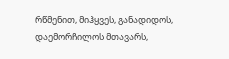რწმენით, მიჰყვეს, განადიდოს, დაემორჩილოს მთავარს,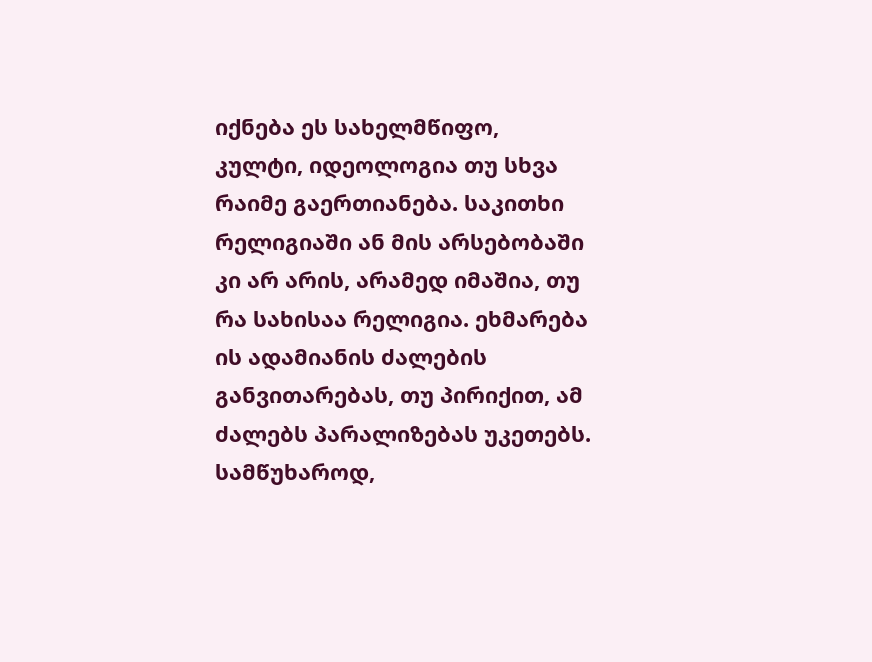იქნება ეს სახელმწიფო, კულტი, იდეოლოგია თუ სხვა რაიმე გაერთიანება. საკითხი რელიგიაში ან მის არსებობაში კი არ არის, არამედ იმაშია, თუ რა სახისაა რელიგია. ეხმარება ის ადამიანის ძალების განვითარებას, თუ პირიქით, ამ ძალებს პარალიზებას უკეთებს. სამწუხაროდ,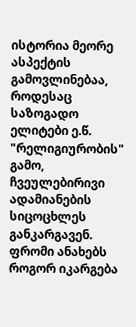ისტორია მეორე ასპექტის გამოვლინებაა, როდესაც საზოგადო ელიტები ე.წ. "რელიგიურობის" გამო, ჩვეულებირივი ადამიანების სიცოცხლეს განკარგავენ. ფრომი ანახებს როგორ იკარგება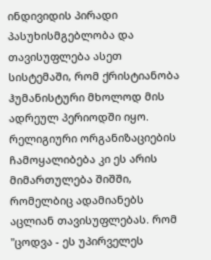ინდივიდის პირადი პასუხისმგებლობა და თავისუფლება ასეთ სისტემაში, რომ ქრისტიანობა ჰუმანისტური მხოლოდ მის ადრეულ პერიოდში იყო. რელიგიური ორგანიზაციების ჩამოყალიბება კი ეს არის მიმართულება შიშში, რომელბიც ადამიანებს აცლიან თავისუფლებას. რომ "ცოდვა - ეს უპირველეს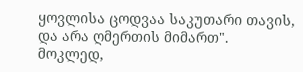ყოვლისა ცოდვაა საკუთარი თავის, და არა ღმერთის მიმართ".
მოკლედ,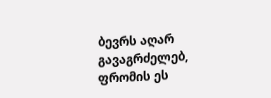ბევრს აღარ გავაგრძელებ, ფრომის ეს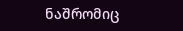ნაშრომიც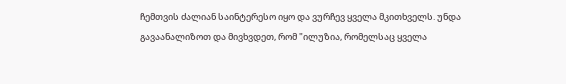ჩემთვის ძალიან საინტერესო იყო და ვურჩევ ყველა მკითხველს. უნდა გავაანალიზოთ და მივხვდეთ, რომ "ილუზია, რომელსაც ყველა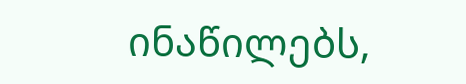ინაწილებს,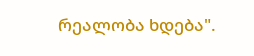რეალობა ხდება".